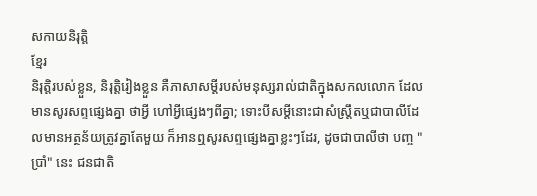សកាយនិរុត្តិ
ខ្មែរ
និរុត្តិរបស់ខ្លួន, និរុត្តិរៀងខ្លួន គឺភាសាសម្ដីរបស់មនុស្សរាល់ជាតិក្នុងសកលលោក ដែលមានសូរសព្ទផ្សេងគ្នា ថាអ្វី ហៅអ្វីផ្សេងៗពីគ្នា; ទោះបីសម្ដីនោះជាសំស្ត្រឹតឬជាបាលីដែលមានអត្ថន័យត្រូវគ្នាតែមួយ ក៏អានឮសូរសព្ទផ្សេងគ្នាខ្លះៗដែរ, ដូចជាបាលីថា បញ្ច "ប្រាំ" នេះ ជនជាតិ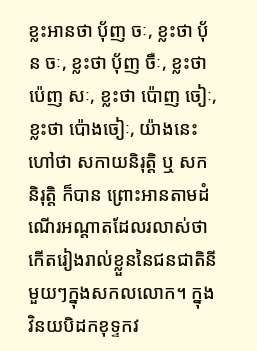ខ្លះអានថា បុ័ញ ចៈ, ខ្លះថា បុ័ន ចៈ, ខ្លះថា បុ័ញ ចឺៈ, ខ្លះថា ប៉េញ សៈ, ខ្លះថា ប៉ោញ ចៀៈ, ខ្លះថា ប៉ោងចៀៈ, យ៉ាងនេះហៅថា សកាយនិរុត្តិ ឬ សកនិរុត្តិ ក៏បាន ព្រោះអានតាមដំណើរអណ្ដាតដែលរលាស់ថាកើតរៀងរាល់ខ្លួននៃជនជាតិនីមួយៗក្នុងសកលលោក។ ក្នុងវិនយបិដកខុទ្ទកវ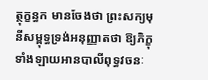ត្ថុក្ខន្ធក មានចែងថា ព្រះសក្យមុនីសម្ពុទ្ធទ្រង់អនុញ្ញាតថា ឱ្យភិក្ខុទាំងឡាយអានបាលីពុទ្ធវចនៈ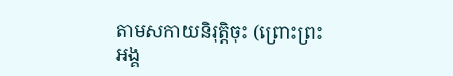តាមសកាយនិរុត្តិចុះ (ព្រោះព្រះអង្គ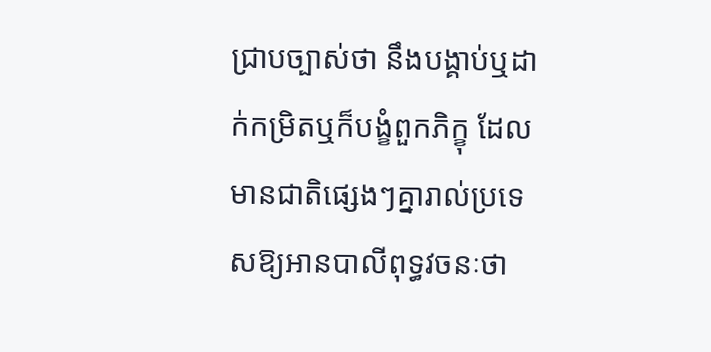ជ្រាបច្បាស់ថា នឹងបង្គាប់ឬដាក់កម្រិតឬក៏បង្ខំពួកភិក្ខុ ដែលមានជាតិផ្សេងៗគ្នារាល់ប្រទេសឱ្យអានបាលីពុទ្ធវចនៈថា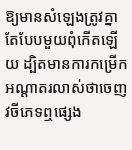ឱ្យមានសំឡេងត្រូវគ្នាតែបែបមួយពុំកើតឡើយ ដ្បិតមានការកម្រើកអណ្ដាតរលាស់ថាចេញវចីភេទឮផ្សេង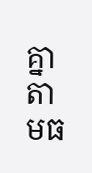គ្នា តាមធ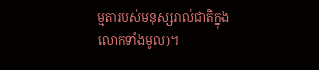ម្មតារបស់មនុស្សរាល់ជាតិក្នុងលោកទាំងមូល)។